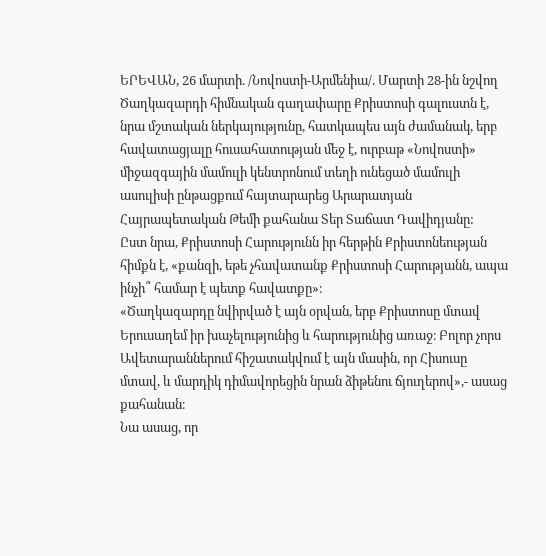ԵՐԵՎԱՆ, 26 մարտի. /Նովոստի-Արմենիա/. Մարտի 28-ին նշվող Ծաղկազարդի հիմնական գաղափարը Քրիստոսի գալուստն է, նրա մշտական ներկայությունը, հատկապես այն ժամանակ, երբ հավատացյալը հուսահատության մեջ է, ուրբաթ «Նովոստի» միջազգային մամուլի կենտրոնում տեղի ունեցած մամուլի ասուլիսի ընթացքում հայտարարեց Արարատյան Հայրապետական Թեմի քահանա Տեր Տաճատ Դավիդյանը:
Ըստ նրա, Քրիստոսի Հարությունն իր հերթին Քրիստոնեության հիմքն է, «քանզի, եթե չհավատանք Քրիստոսի Հարությանն, ապա ինչի՞ համար է պետք հավատքը»։
«Ծաղկազարդը նվիրված է այն օրվան, երբ Քրիստոսը մտավ Երուսաղեմ իր խաչելությունից և հարությունից առաջ։ Բոլոր չորս Ավետարաններում հիշատակվում է այն մասին, որ Հիսուսը մտավ, և մարդիկ դիմավորեցին նրան ձիթենու ճյուղերով»,- ասաց քահանան։
Նա ասաց, որ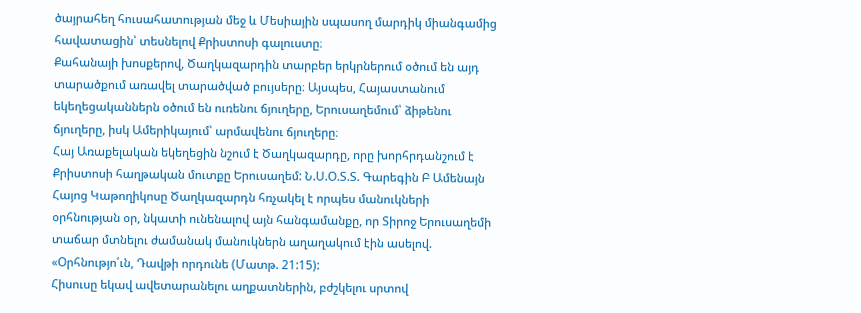ծայրահեղ հուսահատության մեջ և Մեսիային սպասող մարդիկ միանգամից հավատացին՝ տեսնելով Քրիստոսի գալուստը։
Քահանայի խոսքերով, Ծաղկազարդին տարբեր երկրներում օծում են այդ տարածքում առավել տարածված բույսերը։ Այսպես, Հայաստանում եկեղեցականներն օծում են ուռենու ճյուղերը, Երուսաղեմում՝ ձիթենու ճյուղերը, իսկ Ամերիկայում՝ արմավենու ճյուղերը։
Հայ Առաքելական եկեղեցին նշում է Ծաղկազարդը, որը խորհրդանշում է Քրիստոսի հաղթական մուտքը Երուսաղեմ: Ն.Ս.Օ.Տ.Տ. Գարեգին Բ Ամենայն Հայոց Կաթողիկոսը Ծաղկազարդն հռչակել է որպես մանուկների օրհնության օր, նկատի ունենալով այն հանգամանքը, որ Տիրոջ Երուսաղեմի տաճար մտնելու ժամանակ մանուկներն աղաղակում էին ասելով. «Օրհնությո՛ւն, Դավթի որդունե (Մատթ. 21:15):
Հիսուսը եկավ ավետարանելու աղքատներին, բժշկելու սրտով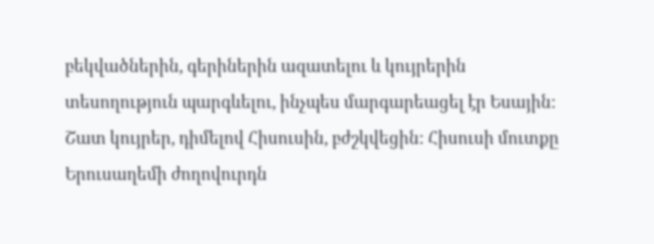բեկվածներին, գերիներին ազատելու և կույրերին տեսողություն պարգևելու, ինչպես մարգարեացել էր Եսային: Շատ կույրեր, դիմելով Հիսուսին, բժշկվեցին: Հիսուսի մուտքը Երուսաղեմի ժողովուրդն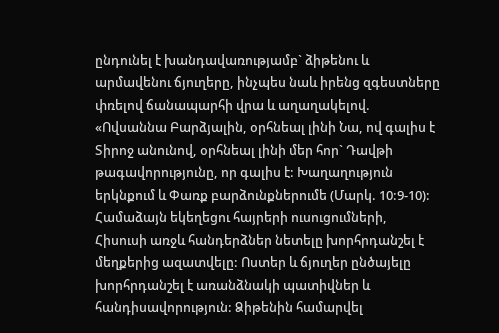ընդունել է խանդավառությամբ` ձիթենու և արմավենու ճյուղերը, ինչպես նաև իրենց զգեստները փռելով ճանապարհի վրա և աղաղակելով. «Ովսաննա Բարձյալին, օրհնեալ լինի Նա, ով գալիս է Տիրոջ անունով, օրհնեալ լինի մեր հոր` Դավթի թագավորությունը, որ գալիս է: Խաղաղություն երկնքում և Փառք բարձունքներումե (Մարկ. 10:9-10): Համաձայն եկեղեցու հայրերի ուսուցումների, Հիսուսի առջև հանդերձներ նետելը խորհրդանշել է մեղքերից ազատվելը: Ոստեր և ճյուղեր ընծայելը խորհրդանշել է առանձնակի պատիվներ և հանդիսավորություն: Ձիթենին համարվել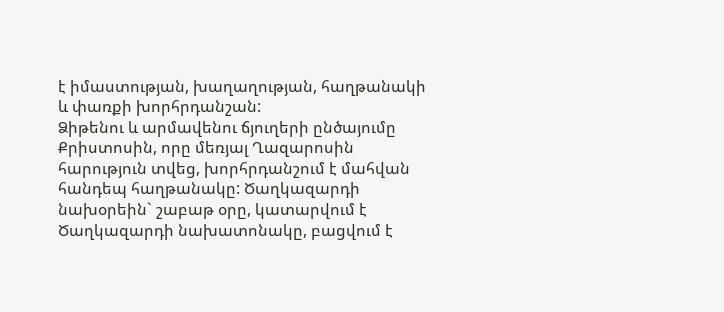է իմաստության, խաղաղության, հաղթանակի և փառքի խորհրդանշան:
Ձիթենու և արմավենու ճյուղերի ընծայումը Քրիստոսին, որը մեռյալ Ղազարոսին հարություն տվեց, խորհրդանշում է մահվան հանդեպ հաղթանակը: Ծաղկազարդի նախօրեին` շաբաթ օրը, կատարվում է Ծաղկազարդի նախատոնակը, բացվում է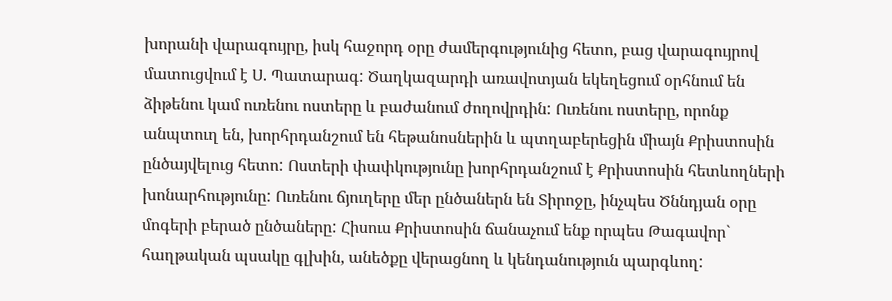խորանի վարագույրը, իսկ հաջորդ օրը ժամերգությունից հետո, բաց վարագույրով մատուցվում է Ս. Պատարագ: Ծաղկազարդի առավոտյան եկեղեցում օրհնում են ձիթենու կամ ուռենու ոստերը և բաժանում ժողովրդին: Ուռենու ոստերը, որոնք անպտուղ են, խորհրդանշում են հեթանոսներին և պտղաբերեցին միայն Քրիստոսին ընծայվելուց հետո: Ոստերի փափկությունը խորհրդանշում է Քրիստոսին հետևողների խոնարհությունը: Ուռենու ճյուղերը մեր ընծաներն են Տիրոջը, ինչպես Ծննդյան օրը մոգերի բերած ընծաները: Հիսուս Քրիստոսին ճանաչում ենք որպես Թագավոր` հաղթական պսակը գլխին, անեծքը վերացնող և կենդանություն պարգևող: